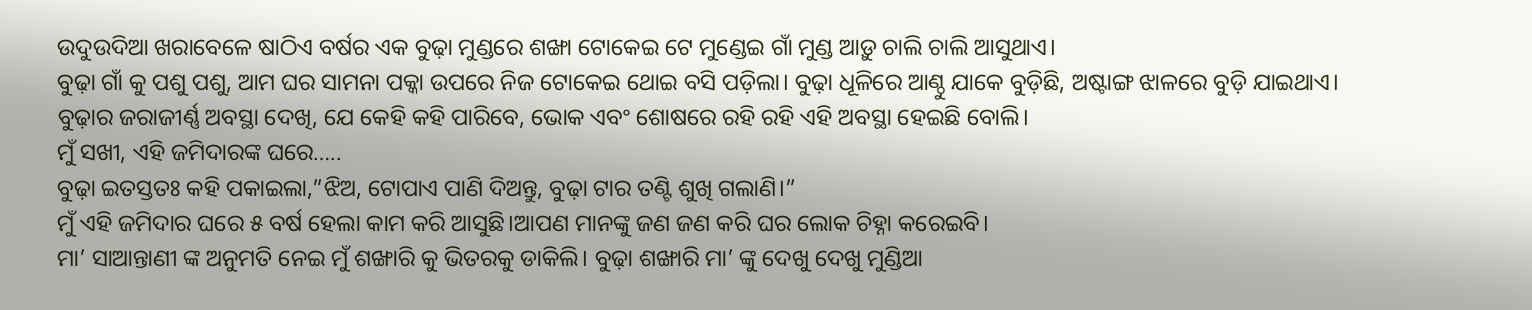ଉଦୁଉଦିଆ ଖରାବେଳେ ଷାଠିଏ ବର୍ଷର ଏକ ବୁଢ଼ା ମୁଣ୍ଡରେ ଶଙ୍ଖା ଟୋକେଇ ଟେ ମୁଣ୍ଡେଇ ଗାଁ ମୁଣ୍ଡ ଆଡ଼ୁ ଚାଲି ଚାଲି ଆସୁଥାଏ।
ବୁଢ଼ା ଗାଁ କୁ ପଶୁ ପଶୁ, ଆମ ଘର ସାମନା ପକ୍କା ଉପରେ ନିଜ ଟୋକେଇ ଥୋଇ ବସି ପଡ଼ିଲା। ବୁଢ଼ା ଧୂଳିରେ ଆଣ୍ଠୁ ଯାକେ ବୁଡ଼ିଛି, ଅଷ୍ଟାଙ୍ଗ ଝାଳରେ ବୁଡ଼ି ଯାଇଥାଏ। ବୁଢ଼ାର ଜରାଜୀର୍ଣ୍ଣ ଅବସ୍ଥା ଦେଖି, ଯେ କେହି କହି ପାରିବେ, ଭୋକ ଏବଂ ଶୋଷରେ ରହି ରହି ଏହି ଅବସ୍ଥା ହେଇଛି ବୋଲି।
ମୁଁ ସଖୀ, ଏହି ଜମିଦାରଙ୍କ ଘରେ…..
ବୁଢ଼ା ଇତସ୍ତତଃ କହି ପକାଇଲା,”ଝିଅ, ଟୋପାଏ ପାଣି ଦିଅନ୍ତୁ, ବୁଢ଼ା ଟାର ତଣ୍ଟି ଶୁଖି ଗଲାଣି।”
ମୁଁ ଏହି ଜମିଦାର ଘରେ ୫ ବର୍ଷ ହେଲା କାମ କରି ଆସୁଛି।ଆପଣ ମାନଙ୍କୁ ଜଣ ଜଣ କରି ଘର ଲୋକ ଚିହ୍ନା କରେଇବି।
ମା’ ସାଆନ୍ତାଣୀ ଙ୍କ ଅନୁମତି ନେଇ ମୁଁ ଶଙ୍ଖାରି କୁ ଭିତରକୁ ଡାକିଲି। ବୁଢ଼ା ଶଙ୍ଖାରି ମା’ ଙ୍କୁ ଦେଖୁ ଦେଖୁ ମୁଣ୍ଡିଆ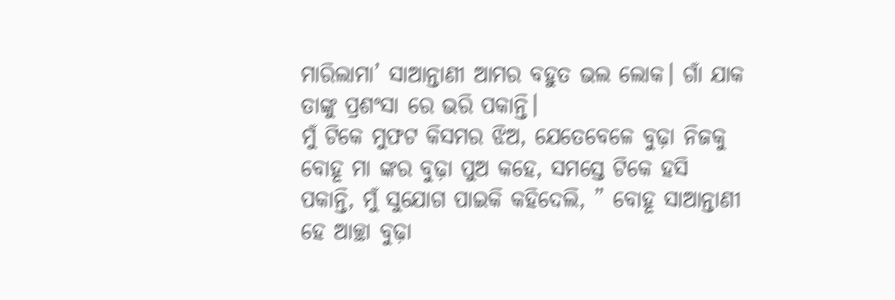ମାରିଲାମା’ ସାଆନ୍ତାଣୀ ଆମର ବହୁତ ଭଲ ଲୋକ। ଗାଁ ଯାକ ତାଙ୍କୁ ପ୍ରଶଂସା ରେ ଭରି ପକାନ୍ତି।
ମୁଁ ଟିକେ ମୁଫଟ କିସମର ଝିଅ, ଯେତେବେଳେ ବୁଢ଼ା ନିଜକୁ ବୋହୂ ମା ଙ୍କର ବୁଢ଼ା ପୁଅ କହେ, ସମସ୍ତେ ଟିକେ ହସି ପକାନ୍ତି, ମୁଁ ସୁଯୋଗ ପାଇକି କହିଦେଲି, ” ବୋହୂ ସାଆନ୍ତାଣୀ ହେ ଆଚ୍ଛା ବୁଢ଼ା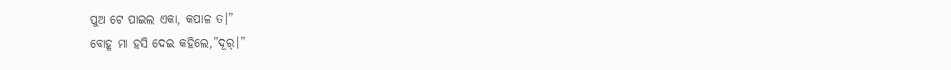ପୁଅ ଟେ ପାଇଲ ଏକା, କପାଳ ତ।”
ବୋହୂ ମା ହସି ଦେଇ କହିଲେ,”ଦୂର୍।”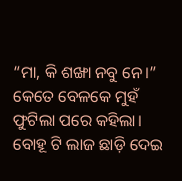“ମା, କି ଶଙ୍ଖା ନବୁ ନେ।” କେତେ ବେଳକେ ମୁହଁ ଫୁଟିଲା ପରେ କହିଲା।
ବୋହୂ ଟି ଲାଜ ଛାଡ଼ି ଦେଇ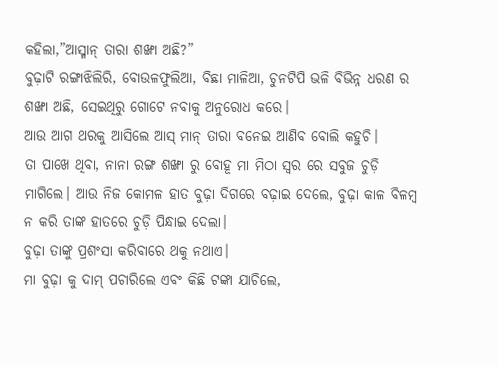କହିଲା,”ଆସ୍ମାନ୍ ତାରା ଶଙ୍ଖା ଅଛି?”
ବୁଢ଼ାଟି ରଙ୍ଗାଝିଲିରି, ବୋଉଳଫୁଲିଆ, ବିଛା ମାଳିଆ, ଚୁନଟିପି ଭଳି ବିଭିନ୍ନ ଧରଣ ର ଶଙ୍ଖା ଅଛି, ସେଇଥିରୁ ଗୋଟେ ନବାକୁ ଅନୁରୋଧ କରେ।
ଆଉ ଆଗ ଥରକୁ ଆସିଲେ ଆସ୍ ମାନ୍ ତାରା ବନେଇ ଆଣିବ ବୋଲି କହୁଚି।
ତା ପାଖେ ଥିବା, ନାନା ରଙ୍ଗ ଶଙ୍ଖା ରୁ ବୋହୂ ମା ମିଠା ସ୍ୱର ରେ ସବୁଜ ଚୁଡ଼ି ମାଗିଲେ। ଆଉ ନିଜ କୋମଳ ହାତ ବୁଢ଼ା ଦିଗରେ ବଢ଼ାଇ ଦେଲେ, ବୁଢ଼ା କାଳ ବିଳମ୍ବ ନ କରି ତାଙ୍କ ହାତରେ ଚୁଡ଼ି ପିନ୍ଧାଇ ଦେଲା।
ବୁଢ଼ା ତାଙ୍କୁ ପ୍ରଶଂସା କରିବାରେ ଥକୁ ନଥାଏ।
ମା ବୁଢ଼ା କୁ ଦାମ୍ ପଚାରିଲେ ଏବଂ କିଛି ଟଙ୍କା ଯାଚିଲେ,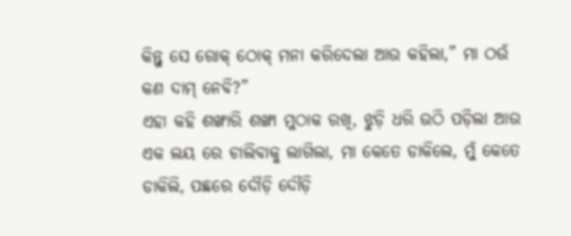କିନ୍ତୁ ସେ ରୋକ୍ ଠୋକ୍ ମନା କରିଦେଲା ଆଉ କହିଲା,” ମା ଠଉଁ କଣ ଦାମ୍ ନେବି?”
ଏହା କହି ଶଙ୍ଖାରି ଶଙ୍ଖା ମୁଠାକ ରଖି, ଝୁଡ଼ି ଧରି ଉଠି ପଡ଼ିଲା ଆଉ ଏକ ଲୟ ରେ ଚାଲିବାକୁ ଲାଗିଲା, ମା କେତେ ଡାକିଲେ, ମୁଁ କେତେ ଡାକିଲି, ପଛରେ ଦୌଡ଼ି ଦୌଡ଼ି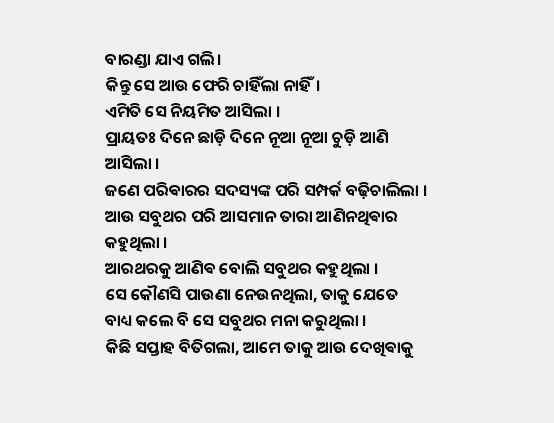ବାରଣ୍ଡା ଯାଏ ଗଲି।
କିନ୍ତୁ ସେ ଆଉ ଫେରି ଚାହିଁଲା ନାହିଁ।
ଏମିତି ସେ ନିୟମିତ ଆସିଲା ।
ପ୍ରାୟତଃ ଦିନେ ଛାଡ଼ି ଦିନେ ନୂଆ ନୂଆ ଚୁଡ଼ି ଆଣି ଆସିଲା ।
ଜଣେ ପରିଵାରର ସଦସ୍ୟଙ୍କ ପରି ସମ୍ପର୍କ ବଢ଼ିଚାଲିଲା ।
ଆଉ ସବୁଥର ପରି ଆସମାନ ତାରା ଆଣିନଥିଵାର କହୁଥିଲା ।
ଆରଥରକୁ ଆଣିଵ ବୋଲି ସବୁଥର କହୁଥିଲା ।
ସେ କୌଣସି ପାଉଣା ନେଉନଥିଲା, ତାକୁ ଯେତେ ବାଧ୍ୟ କଲେ ବି ସେ ସବୁଥର ମନା କରୁଥିଲା ।
କିଛି ସପ୍ତାହ ବିତିଗଲା, ଆମେ ତାକୁ ଆଉ ଦେଖିଵାକୁ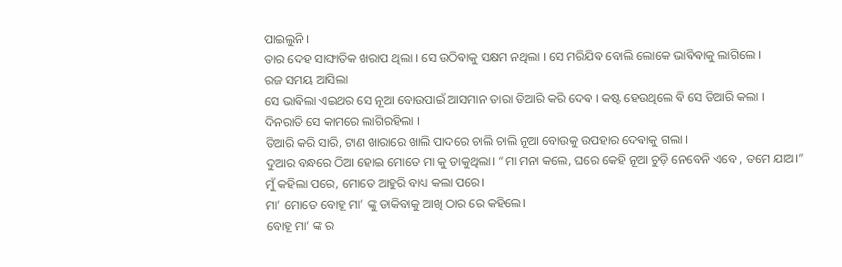ପାଇଲୁନି ।
ତାର ଦେହ ସାଙ୍ଘାତିକ ଖରାପ ଥିଲା । ସେ ଉଠିଵାକୁ ସକ୍ଷମ ନଥିଲା । ସେ ମରିଯିଵ ବୋଲି ଲୋକେ ଭାଵିଵାକୁ ଲାଗିଲେ ।
ରଜ ସମୟ ଆସିଲା
ସେ ଭାଵିଲା ଏଇଥର ସେ ନୂଆ ବୋଉପାଇଁ ଆସମାନ ତାରା ତିଆରି କରି ଦେଵ । କଷ୍ଟ ହେଉଥିଲେ ଵି ସେ ତିଆରି କଲା ।
ଦିନରାତି ସେ କାମରେ ଲାଗିରହିଲା ।
ତିଆରି କରି ସାରି, ଟାଣ ଖାରାରେ ଖାଲି ପାଦରେ ଚାଲି ଚାଲି ନୂଆ ବୋଉକୁ ଉପହାର ଦେଵାକୁ ଗଲା ।
ଦୁଆର ବନ୍ଧରେ ଠିଆ ହୋଇ ମୋତେ ମା କୁ ଡାକୁଥିଲା। “ମା ମନା କଲେ, ଘରେ କେହି ନୂଆ ଚୁଡ଼ି ନେବେନି ଏବେ , ତମେ ଯାଅ।” ମୁଁ କହିଲା ପରେ, ମୋତେ ଆହୁରି ବାଧ୍ୟ କଲା ପରେ।
ମା’ ମୋତେ ବୋହୂ ମା’ ଙ୍କୁ ଡାକିବାକୁ ଆଖି ଠାର ରେ କହିଲେ।
ବୋହୂ ମା’ ଙ୍କ ର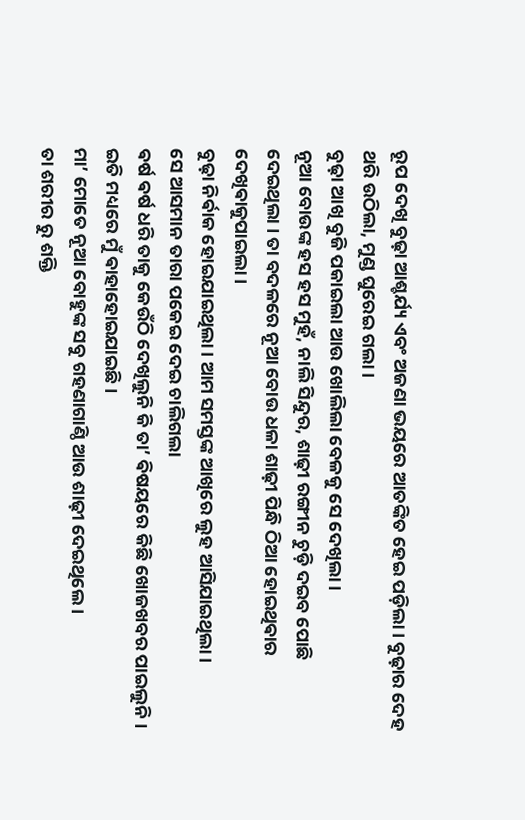ରୂପ ଦେଖି ବୁଢ଼ା ଆଶ୍ଚର୍ଯ୍ୟ ଏବଂ ଅଜଣା ଭୟରେ ଆତଙ୍କିତ ହେଇ ପଡ଼ିଲା। ବୁଢ଼ାର ଦେହ ଥରି ଉଠିଲା, ମୁଣ୍ଡ ଘୁରେଇ ଗଲା।
ବୁଢ଼ା ଆଖି ବୁଜି ପକାଇଲା ଆଉ ଖୋଲିଲା ବେଳକୁ ସେ ଦେଖିଲା।
ନୂଆ ବୋଉଙ୍କ ହସ ହସ ମୁହଁ, ନାଲି ସିନ୍ଦୁର, ଶାଢ଼ୀ ରଙ୍ଗୀନ ଚୁଡ଼ି ଦଇବ ପୋଛି ଦେଇଥିଲା । ତା ବଦଳରେ ନୂଆ ବୋଉ ଧଳା ଶାଢ଼ୀ ପିନ୍ଧି ଠିଆ ହୋଇଥିଵାର ଦେଖିଵାକୁପାଇଲା ।
ବୁଢ଼ା ନିର୍ଵାକ ହୋଇଯାଇଥିଲା । ଆମ ସମସ୍ତଙ୍କ ଆଖିରେ ଲୁହ ଆସିଯାଇଥିଲା ।
ସେ ଆସମାନ ତାରା ପକେଇ ଦେଇ ଚାଲିଗଲା
ଵର୍ଷ ଵର୍ଷ ଧରି ତାକୁ କେଉଁଠି ଦେଖିଲୁନି କି ତା’ ଵିଷୟରେ କିଛି ଖୋଜଖବର ପାଇଲୁନି ।
ଇତି ମଧ୍ୟରେ ମୁଁ ଵାହାହୋଇଯାଇଛି ।
ମା’ ମୋତେ ନୂଆ ବୋହୁଙ୍କ ସବୁ ଗହଣାଗାଣ୍ଠି ଆଉ ଶାଢ଼ୀ ଦେଇଥିଲେ ।
ତା ଶରୀର ରୁ ଶକ୍ତି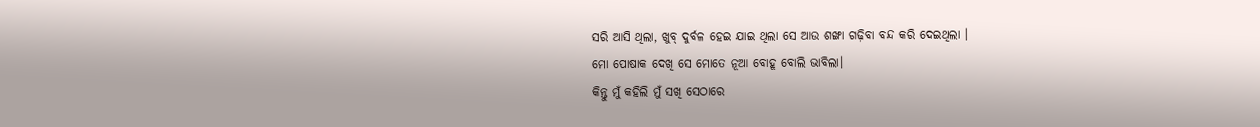ସରି ଆସି ଥିଲା, ଖୁବ୍ ଦୁର୍ବଳ ହେଇ ଯାଇ ଥିଲା ସେ ଆଉ ଶଙ୍ଖା ଗଢ଼ିବା ବନ୍ଦ କରି ଦେଇଥିଲା ।
ମୋ ପୋଷାକ ଦେଖି ସେ ମୋତେ ନୂଆ ବୋହୂ ବୋଲି ଭାବିଲା।
କିନ୍ତୁ ମୁଁ କହିଲି ମୁଁ ସଖି ସେଠାରେ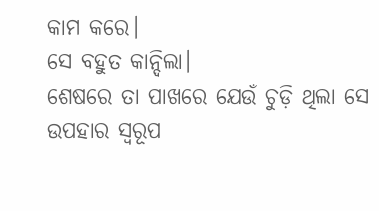କାମ କରେ।
ସେ ବହୁତ କାନ୍ଦିଲା।
ଶେଷରେ ତା ପାଖରେ ଯେଉଁ ଚୁଡ଼ି ଥିଲା ସେ ଉପହାର ସ୍ବରୂପ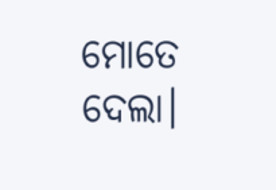ମୋତେ ଦେଲା।